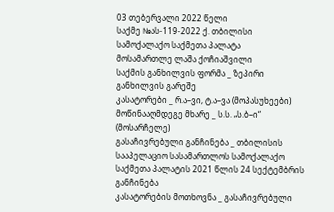03 თებერვალი 2022 წელი
საქმე №ას-119-2022 ქ. თბილისი
სამოქალაქო საქმეთა პალატა
მოსამართლე ლაშა ქოჩიაშვილი
საქმის განხილვის ფორმა _ ზეპირი განხილვის გარეშე
კასატორები _ რ.ა–ვი, ტ.ა–ვა (მოპასუხეები)
მოწინააღმდეგე მხარე _ ს.ს. „ს.ბ–ი“ (მოსარჩელე)
გასაჩივრებული განჩინება _ თბილისის სააპელაციო სასამართლოს სამოქალაქო საქმეთა პალატის 2021 წლის 24 სექტემბრის განჩინება
კასატორების მოთხოვნა _ გასაჩივრებული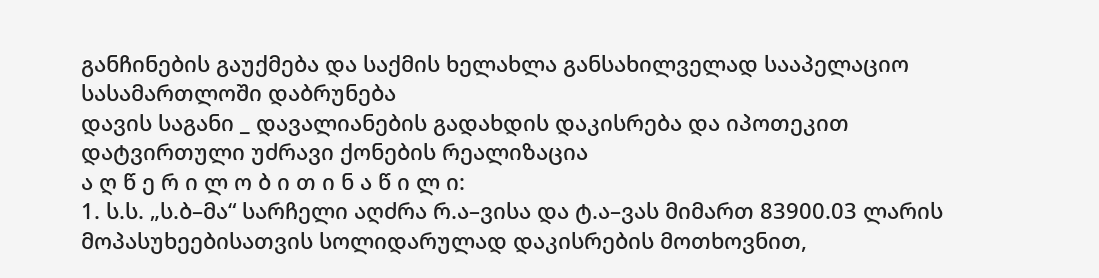განჩინების გაუქმება და საქმის ხელახლა განსახილველად სააპელაციო სასამართლოში დაბრუნება
დავის საგანი _ დავალიანების გადახდის დაკისრება და იპოთეკით დატვირთული უძრავი ქონების რეალიზაცია
ა ღ წ ე რ ი ლ ო ბ ი თ ი ნ ა წ ი ლ ი:
1. ს.ს. „ს.ბ–მა“ სარჩელი აღძრა რ.ა–ვისა და ტ.ა–ვას მიმართ 83900.03 ლარის მოპასუხეებისათვის სოლიდარულად დაკისრების მოთხოვნით,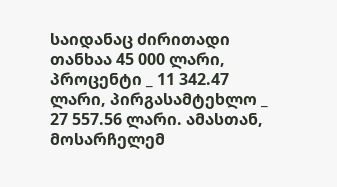საიდანაც ძირითადი თანხაა 45 000 ლარი, პროცენტი _ 11 342.47 ლარი, პირგასამტეხლო _ 27 557.56 ლარი. ამასთან, მოსარჩელემ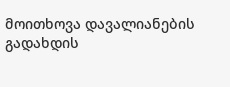მოითხოვა დავალიანების გადახდის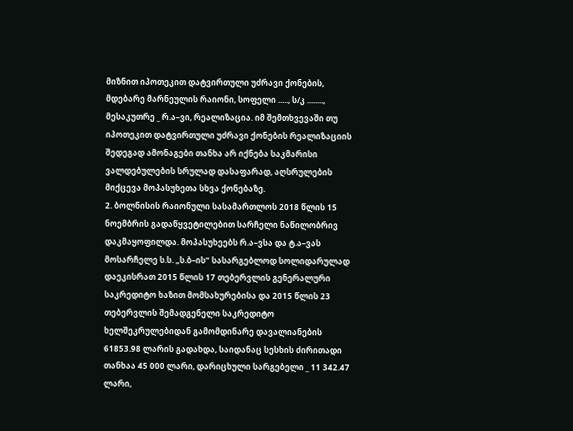მიზნით იპოთეკით დატვირთული უძრავი ქონების, მდებარე მარნეულის რაიონი, სოფელი ....., ს/კ ........, მესაკუთრე _ რ.ა–ვი, რეალიზაცია. იმ შემთხვევაში თუ იპოთეკით დატვირთული უძრავი ქონების რეალიზაციის შედეგად ამონაგები თანხა არ იქნება საკმარისი ვალდებულების სრულად დასაფარად, აღსრულების მიქცევა მოპასუხეთა სხვა ქონებაზე.
2. ბოლნისის რაიონული სასამართლოს 2018 წლის 15 ნოემბრის გადაწყვეტილებით სარჩელი ნაწილობრივ დაკმაყოფილდა. მოპასუხეებს რ.ა–ვსა და ტ.ა–ვას მოსარჩელე ს.ს. „ს.ბ–ის“ სასარგებლოდ სოლიდარულად დაეკისრათ 2015 წლის 17 თებერვლის გენერალური საკრედიტო ხაზით მომსახურებისა და 2015 წლის 23 თებერვლის შემადგენელი საკრედიტო ხელშეკრულებიდან გამომდინარე დავალიანების 61853.98 ლარის გადახდა, საიდანაც სესხის ძირითადი თანხაა 45 000 ლარი, დარიცხული სარგებელი _ 11 342.47 ლარი,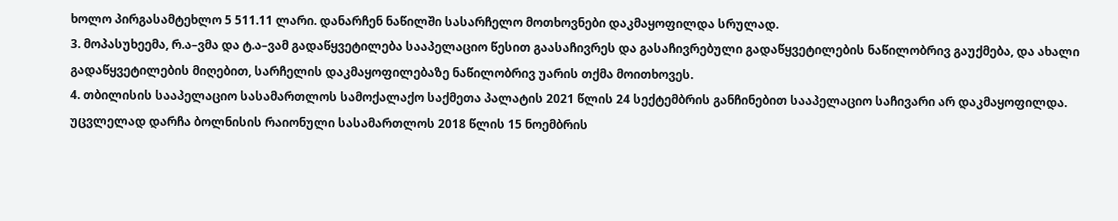ხოლო პირგასამტეხლო 5 511.11 ლარი. დანარჩენ ნაწილში სასარჩელო მოთხოვნები დაკმაყოფილდა სრულად.
3. მოპასუხეემა, რ.ა–ვმა და ტ.ა–ვამ გადაწყვეტილება სააპელაციო წესით გაასაჩივრეს და გასაჩივრებული გადაწყვეტილების ნაწილობრივ გაუქმება, და ახალი გადაწყვეტილების მიღებით, სარჩელის დაკმაყოფილებაზე ნაწილობრივ უარის თქმა მოითხოვეს.
4. თბილისის სააპელაციო სასამართლოს სამოქალაქო საქმეთა პალატის 2021 წლის 24 სექტემბრის განჩინებით სააპელაციო საჩივარი არ დაკმაყოფილდა. უცვლელად დარჩა ბოლნისის რაიონული სასამართლოს 2018 წლის 15 ნოემბრის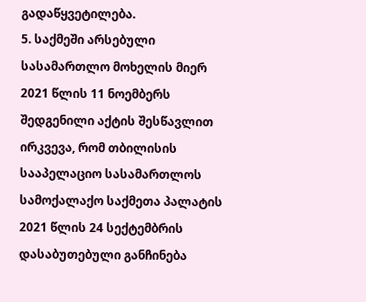გადაწყვეტილება.
5. საქმეში არსებული სასამართლო მოხელის მიერ 2021 წლის 11 ნოემბერს შედგენილი აქტის შესწავლით ირკვევა, რომ თბილისის სააპელაციო სასამართლოს სამოქალაქო საქმეთა პალატის 2021 წლის 24 სექტემბრის დასაბუთებული განჩინება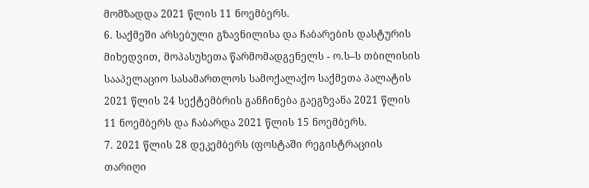მომზადდა 2021 წლის 11 ნოემბერს.
6. საქმეში არსებული გზავნილისა და ჩაბარების დასტურის მიხედვით, მოპასუხეთა წარმომადგენელს - ო.ს–ს თბილისის სააპელაციო სასამართლოს სამოქალაქო საქმეთა პალატის 2021 წლის 24 სექტემბრის განჩინება გაეგზვანა 2021 წლის 11 ნოემბერს და ჩაბარდა 2021 წლის 15 ნოემბერს.
7. 2021 წლის 28 დეკემბერს (ფოსტაში რეგისტრაციის თარიღი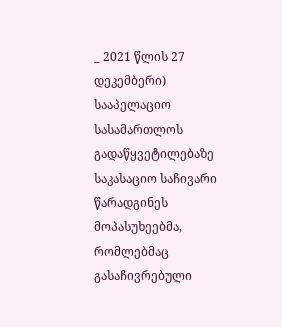_ 2021 წლის 27 დეკემბერი) სააპელაციო სასამართლოს გადაწყვეტილებაზე საკასაციო საჩივარი წარადგინეს მოპასუხეებმა, რომლებმაც გასაჩივრებული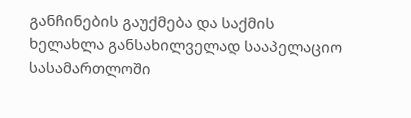განჩინების გაუქმება და საქმის ხელახლა განსახილველად სააპელაციო სასამართლოში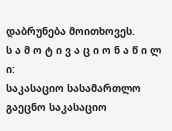დაბრუნება მოითხოვეს.
ს ა მ ო ტ ი ვ ა ც ი ო ნ ა წ ი ლ ი:
საკასაციო სასამართლო გაეცნო საკასაციო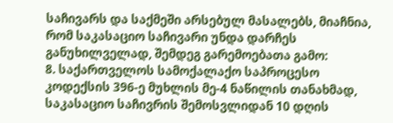საჩივარს და საქმეში არსებულ მასალებს, მიაჩნია, რომ საკასაციო საჩივარი უნდა დარჩეს განუხილველად, შემდეგ გარემოებათა გამო:
8. საქართველოს სამოქალაქო საპროცესო კოდექსის 396-ე მუხლის მე-4 ნაწილის თანახმად, საკასაციო საჩივრის შემოსვლიდან 10 დღის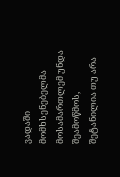ვადაში მომხსენებელმა მოსამართლემ უნდა შეამოწმოს, შეტანილია თუ არა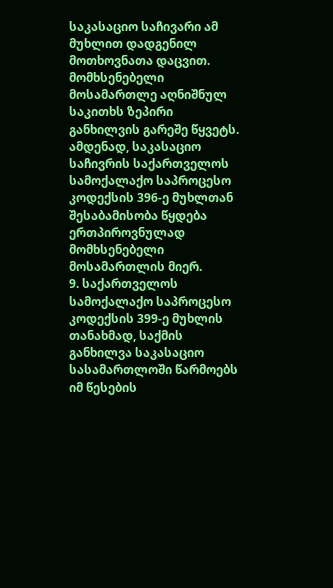საკასაციო საჩივარი ამ მუხლით დადგენილ მოთხოვნათა დაცვით. მომხსენებელი მოსამართლე აღნიშნულ საკითხს ზეპირი განხილვის გარეშე წყვეტს. ამდენად, საკასაციო საჩივრის საქართველოს სამოქალაქო საპროცესო კოდექსის 396-ე მუხლთან შესაბამისობა წყდება ერთპიროვნულად მომხსენებელი მოსამართლის მიერ.
9. საქართველოს სამოქალაქო საპროცესო კოდექსის 399-ე მუხლის თანახმად, საქმის განხილვა საკასაციო სასამართლოში წარმოებს იმ წესების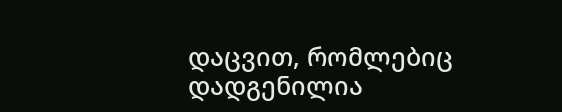დაცვით, რომლებიც დადგენილია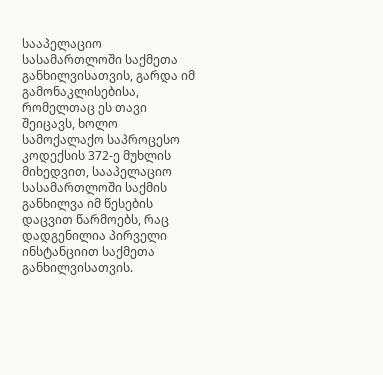სააპელაციო სასამართლოში საქმეთა განხილვისათვის, გარდა იმ გამონაკლისებისა, რომელთაც ეს თავი შეიცავს, ხოლო სამოქალაქო საპროცესო კოდექსის 372-ე მუხლის მიხედვით, სააპელაციო სასამართლოში საქმის განხილვა იმ წესების დაცვით წარმოებს, რაც დადგენილია პირველი ინსტანციით საქმეთა განხილვისათვის.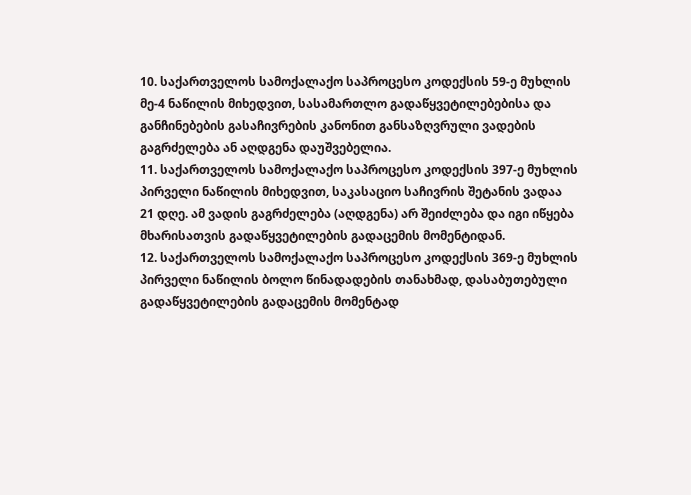10. საქართველოს სამოქალაქო საპროცესო კოდექსის 59-ე მუხლის მე-4 ნაწილის მიხედვით, სასამართლო გადაწყვეტილებებისა და განჩინებების გასაჩივრების კანონით განსაზღვრული ვადების გაგრძელება ან აღდგენა დაუშვებელია.
11. საქართველოს სამოქალაქო საპროცესო კოდექსის 397-ე მუხლის პირველი ნაწილის მიხედვით, საკასაციო საჩივრის შეტანის ვადაა 21 დღე. ამ ვადის გაგრძელება (აღდგენა) არ შეიძლება და იგი იწყება მხარისათვის გადაწყვეტილების გადაცემის მომენტიდან.
12. საქართველოს სამოქალაქო საპროცესო კოდექსის 369-ე მუხლის პირველი ნაწილის ბოლო წინადადების თანახმად, დასაბუთებული გადაწყვეტილების გადაცემის მომენტად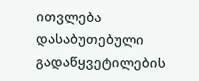ითვლება დასაბუთებული გადაწყვეტილების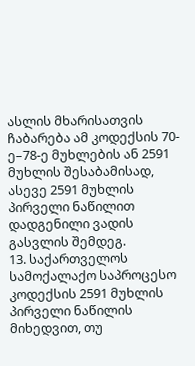ასლის მხარისათვის ჩაბარება ამ კოდექსის 70-ე–78-ე მუხლების ან 2591 მუხლის შესაბამისად, ასევე 2591 მუხლის პირველი ნაწილით დადგენილი ვადის გასვლის შემდეგ.
13. საქართველოს სამოქალაქო საპროცესო კოდექსის 2591 მუხლის პირველი ნაწილის მიხედვით, თუ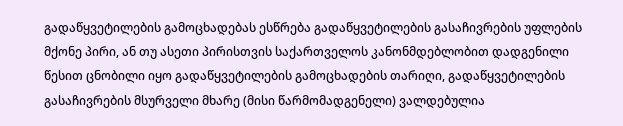გადაწყვეტილების გამოცხადებას ესწრება გადაწყვეტილების გასაჩივრების უფლების მქონე პირი, ან თუ ასეთი პირისთვის საქართველოს კანონმდებლობით დადგენილი წესით ცნობილი იყო გადაწყვეტილების გამოცხადების თარიღი, გადაწყვეტილების გასაჩივრების მსურველი მხარე (მისი წარმომადგენელი) ვალდებულია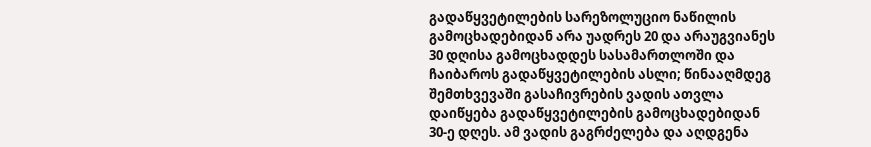გადაწყვეტილების სარეზოლუციო ნაწილის გამოცხადებიდან არა უადრეს 20 და არაუგვიანეს 30 დღისა გამოცხადდეს სასამართლოში და ჩაიბაროს გადაწყვეტილების ასლი; წინააღმდეგ შემთხვევაში გასაჩივრების ვადის ათვლა დაიწყება გადაწყვეტილების გამოცხადებიდან 30-ე დღეს. ამ ვადის გაგრძელება და აღდგენა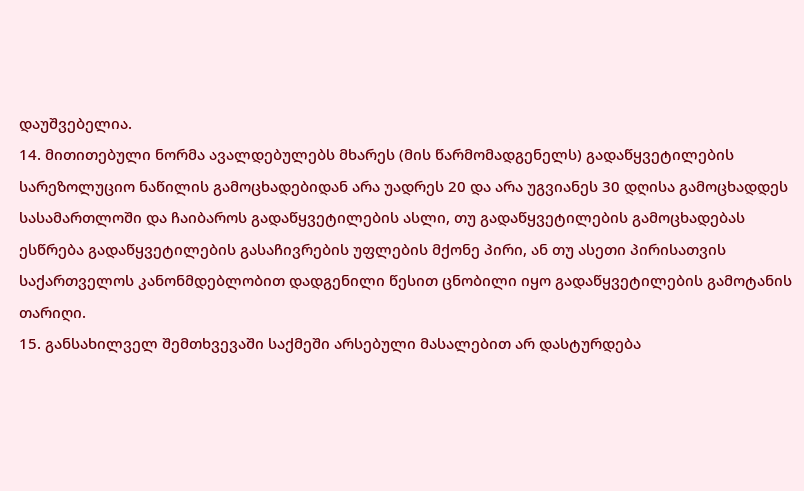დაუშვებელია.
14. მითითებული ნორმა ავალდებულებს მხარეს (მის წარმომადგენელს) გადაწყვეტილების სარეზოლუციო ნაწილის გამოცხადებიდან არა უადრეს 20 და არა უგვიანეს 30 დღისა გამოცხადდეს სასამართლოში და ჩაიბაროს გადაწყვეტილების ასლი, თუ გადაწყვეტილების გამოცხადებას ესწრება გადაწყვეტილების გასაჩივრების უფლების მქონე პირი, ან თუ ასეთი პირისათვის საქართველოს კანონმდებლობით დადგენილი წესით ცნობილი იყო გადაწყვეტილების გამოტანის თარიღი.
15. განსახილველ შემთხვევაში საქმეში არსებული მასალებით არ დასტურდება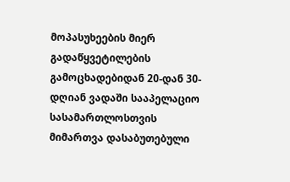მოპასუხეების მიერ გადაწყვეტილების გამოცხადებიდან 20-დან 30-დღიან ვადაში სააპელაციო სასამართლოსთვის მიმართვა დასაბუთებული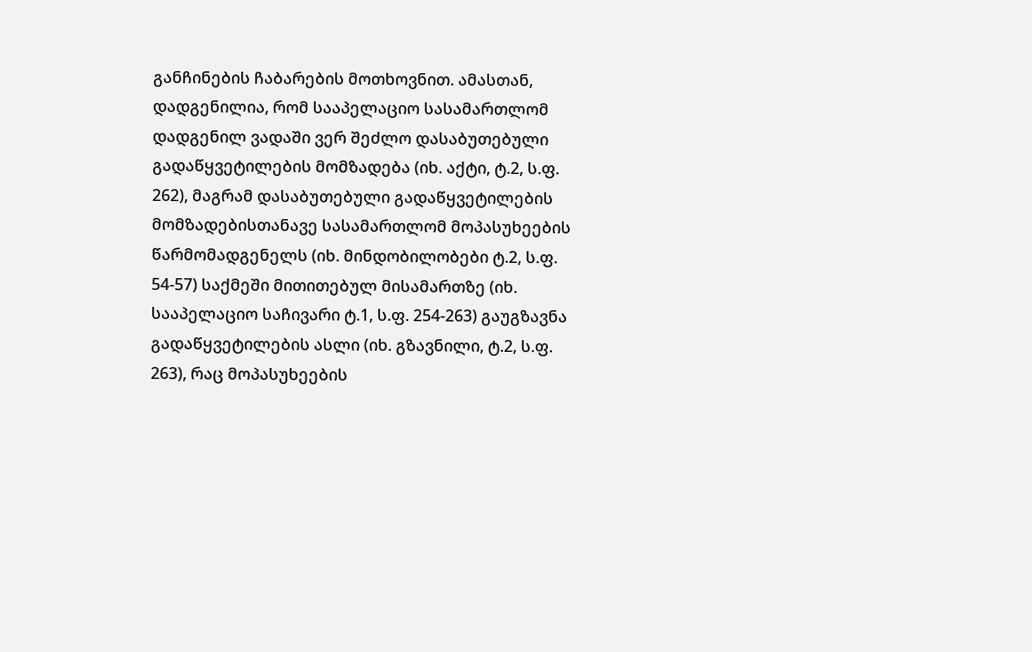განჩინების ჩაბარების მოთხოვნით. ამასთან, დადგენილია, რომ სააპელაციო სასამართლომ დადგენილ ვადაში ვერ შეძლო დასაბუთებული გადაწყვეტილების მომზადება (იხ. აქტი, ტ.2, ს.ფ. 262), მაგრამ დასაბუთებული გადაწყვეტილების მომზადებისთანავე სასამართლომ მოპასუხეების წარმომადგენელს (იხ. მინდობილობები ტ.2, ს.ფ. 54-57) საქმეში მითითებულ მისამართზე (იხ. სააპელაციო საჩივარი ტ.1, ს.ფ. 254-263) გაუგზავნა გადაწყვეტილების ასლი (იხ. გზავნილი, ტ.2, ს.ფ. 263), რაც მოპასუხეების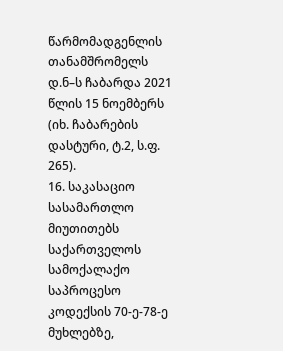წარმომადგენლის თანამშრომელს დ.ნ–ს ჩაბარდა 2021 წლის 15 ნოემბერს (იხ. ჩაბარების დასტური, ტ.2, ს.ფ. 265).
16. საკასაციო სასამართლო მიუთითებს საქართველოს სამოქალაქო საპროცესო კოდექსის 70-ე-78-ე მუხლებზე,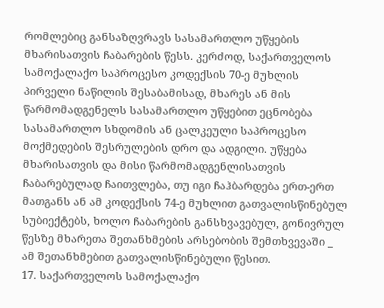რომლებიც განსაზღვრავს სასამართლო უწყების მხარისათვის ჩაბარების წესს. კერძოდ, საქართველოს სამოქალაქო საპროცესო კოდექსის 70-ე მუხლის პირველი ნაწილის შესაბამისად, მხარეს ან მის წარმომადგენელს სასამართლო უწყებით ეცნობება სასამართლო სხდომის ან ცალკეული საპროცესო მოქმედების შესრულების დრო და ადგილი. უწყება მხარისათვის და მისი წარმომადგენლისათვის ჩაბარებულად ჩაითვლება, თუ იგი ჩაჰბარდება ერთ-ერთ მათგანს ან ამ კოდექსის 74-ე მუხლით გათვალისწინებულ სუბიექტებს, ხოლო ჩაბარების განსხვავებულ, გონივრულ წესზე მხარეთა შეთანხმების არსებობის შემთხვევაში _ ამ შეთანხმებით გათვალისწინებული წესით.
17. საქართველოს სამოქალაქო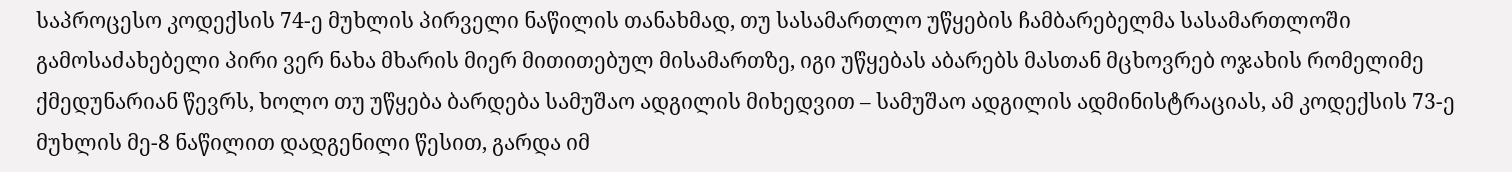საპროცესო კოდექსის 74-ე მუხლის პირველი ნაწილის თანახმად, თუ სასამართლო უწყების ჩამბარებელმა სასამართლოში გამოსაძახებელი პირი ვერ ნახა მხარის მიერ მითითებულ მისამართზე, იგი უწყებას აბარებს მასთან მცხოვრებ ოჯახის რომელიმე ქმედუნარიან წევრს, ხოლო თუ უწყება ბარდება სამუშაო ადგილის მიხედვით – სამუშაო ადგილის ადმინისტრაციას, ამ კოდექსის 73-ე მუხლის მე-8 ნაწილით დადგენილი წესით, გარდა იმ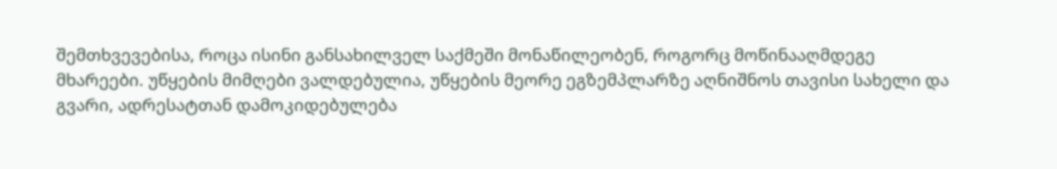შემთხვევებისა, როცა ისინი განსახილველ საქმეში მონაწილეობენ, როგორც მოწინააღმდეგე მხარეები. უწყების მიმღები ვალდებულია, უწყების მეორე ეგზემპლარზე აღნიშნოს თავისი სახელი და გვარი, ადრესატთან დამოკიდებულება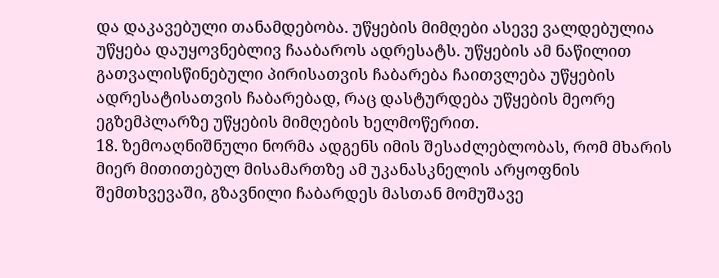და დაკავებული თანამდებობა. უწყების მიმღები ასევე ვალდებულია უწყება დაუყოვნებლივ ჩააბაროს ადრესატს. უწყების ამ ნაწილით გათვალისწინებული პირისათვის ჩაბარება ჩაითვლება უწყების ადრესატისათვის ჩაბარებად, რაც დასტურდება უწყების მეორე ეგზემპლარზე უწყების მიმღების ხელმოწერით.
18. ზემოაღნიშნული ნორმა ადგენს იმის შესაძლებლობას, რომ მხარის მიერ მითითებულ მისამართზე ამ უკანასკნელის არყოფნის შემთხვევაში, გზავნილი ჩაბარდეს მასთან მომუშავე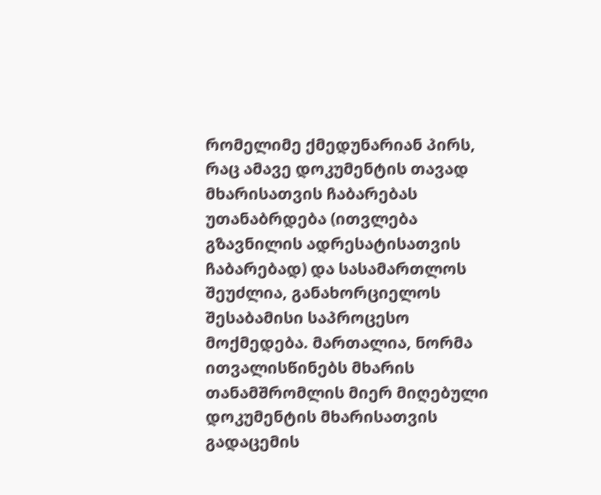რომელიმე ქმედუნარიან პირს, რაც ამავე დოკუმენტის თავად მხარისათვის ჩაბარებას უთანაბრდება (ითვლება გზავნილის ადრესატისათვის ჩაბარებად) და სასამართლოს შეუძლია, განახორციელოს შესაბამისი საპროცესო მოქმედება. მართალია, ნორმა ითვალისწინებს მხარის თანამშრომლის მიერ მიღებული დოკუმენტის მხარისათვის გადაცემის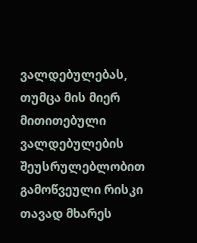ვალდებულებას, თუმცა მის მიერ მითითებული ვალდებულების შეუსრულებლობით გამოწვეული რისკი თავად მხარეს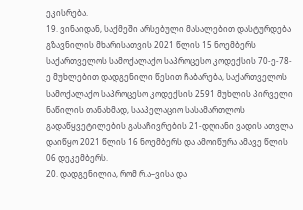ეკისრება.
19. ვინაიდან, საქმეში არსებული მასალებით დასტურდება გზავნილის მხარისათვის 2021 წლის 15 ნოემბერს საქართველოს სამოქალაქო საპროცესო კოდექსის 70-ე-78-ე მუხლებით დადგენილი წესით ჩაბარება, საქართველოს სამოქალაქო საპროცესო კოდექსის 2591 მუხლის პირველი ნაწილის თანახმად, სააპელაციო სასამართლოს გადაწყვეტილების გასაჩივრების 21-დღიანი ვადის ათვლა დაიწყო 2021 წლის 16 ნოემბერს და ამოიწურა ამავე წლის 06 დეკემბერს.
20. დადგენილია, რომ რ.ა–ვისა და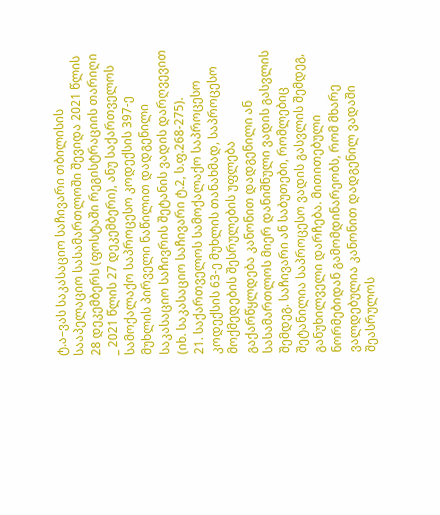ტ.ა–ვას საკასაციო საჩივარი თბილისის სააპელაციო სასამართლოში შევიდა 2021 წლის 28 დეკემბერს (ფოსტაში რეგისტრაციის თარიღი _ 2021 წლის 27 დეკემბერი), ანუ საქართველოს სამოქალაქო საპროცესო კოდექსის 397-ე მუხლის პირველი ნაწილით დადგენილი საკასაციო საჩივრის შეტანის ვადის დარღვევით (იხ. საკასაციო საჩივარი ტ.2, ს.ფ.268-275).
21. საქართველოს სამოქალაქო საპროცესო კოდექსის 63-ე მუხლის თანახმად, საპროცესო მოქმედების შესრულების უფლება გაქარწყლდება კანონით დადგენილი ან სასამართლოს მიერ დანიშნული ვადის გასვლის შემდეგ. საჩივარი ან საბუთები, რომლებიც შეტანილია საპროცესო ვადის გასვლის შემდეგ, განუხილველი დარჩება. მითითებული ნორმებიდან გამომდინარეობს, რომ მხარე ვალდებულია კანონით დადგენილ ვადაში შეასრულოს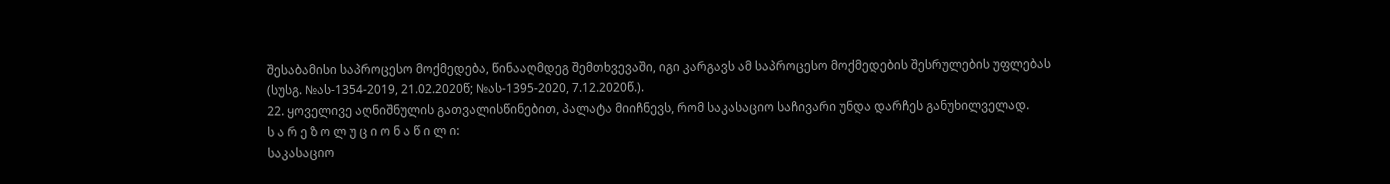შესაბამისი საპროცესო მოქმედება, წინააღმდეგ შემთხვევაში, იგი კარგავს ამ საპროცესო მოქმედების შესრულების უფლებას (სუსგ. №ას-1354-2019, 21.02.2020წ; №ას-1395-2020, 7.12.2020წ.).
22. ყოველივე აღნიშნულის გათვალისწინებით, პალატა მიიჩნევს, რომ საკასაციო საჩივარი უნდა დარჩეს განუხილველად.
ს ა რ ე ზ ო ლ უ ც ი ო ნ ა წ ი ლ ი:
საკასაციო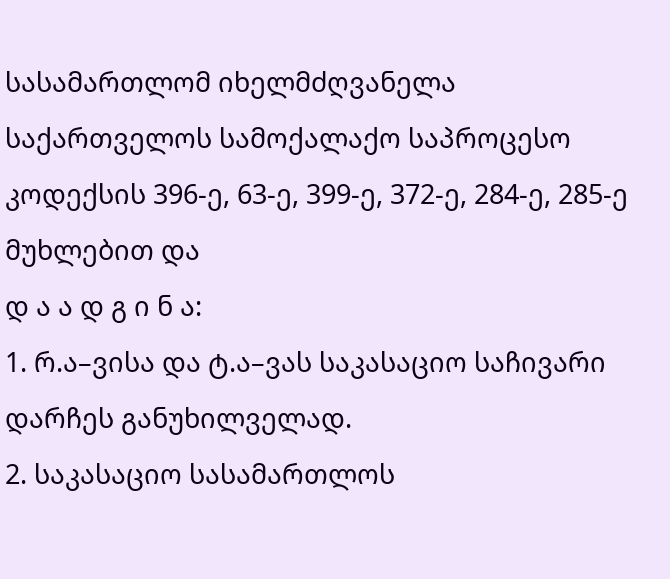სასამართლომ იხელმძღვანელა საქართველოს სამოქალაქო საპროცესო კოდექსის 396-ე, 63-ე, 399-ე, 372-ე, 284-ე, 285-ე მუხლებით და
დ ა ა დ გ ი ნ ა:
1. რ.ა–ვისა და ტ.ა–ვას საკასაციო საჩივარი დარჩეს განუხილველად.
2. საკასაციო სასამართლოს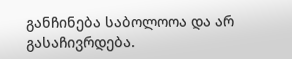განჩინება საბოლოოა და არ გასაჩივრდება.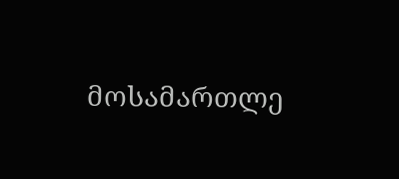მოსამართლე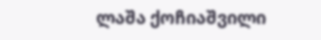ლაშა ქოჩიაშვილი